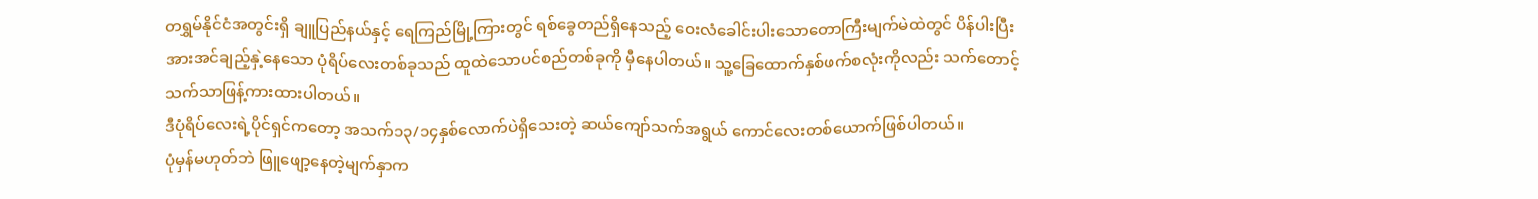တရွှမ်နိုင်ငံအတွင်းရှိ ချူပြည်နယ်နှင့် ရေကြည်မြို့ကြားတွင် ရစ်ခွေတည်ရှိနေသည့် ဝေးလံခေါင်းပါးသောတောကြီးမျက်မဲထဲတွင် ပိန်ပါးပြီး အားအင်ချည့်နှဲ့နေသော ပုံရိပ်လေးတစ်ခုသည် ထူထဲသောပင်စည်တစ်ခုကို မှီနေပါတယ်။ သူ့ခြေထောက်နှစ်ဖက်စလုံးကိုလည်း သက်တောင့်သက်သာဖြန့်ကားထားပါတယ်။
ဒီပုံရိပ်လေးရဲ့ပိုင်ရှင်ကတော့ အသက်၁၃/၁၄နှစ်လောက်ပဲရှိသေးတဲ့ ဆယ်ကျော်သက်အရွယ် ကောင်လေးတစ်ယောက်ဖြစ်ပါတယ်။
ပုံမှန်မဟုတ်ဘဲ ဖြူဖျော့နေတဲ့မျက်နှာက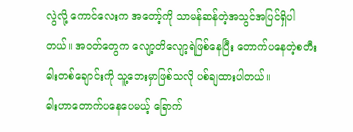လွဲလို့ ကောင်လေးက အတော့်ကို သာမန်ဆန်တဲ့အသွင်အပြင်ရှိပါတယ်။ အ၀တ်တွေက လျော့တိလျော့ရဲဖြစ်နေပြီး တောက်ပနေတဲ့စတီးဓါးတစ်ချောင်းကို သူ့ဘေးမှာဖြစ်သလို ပစ်ချထားပါတယ်။
ဓါးဟာတောက်ပနေပေမယ့် ခြောက်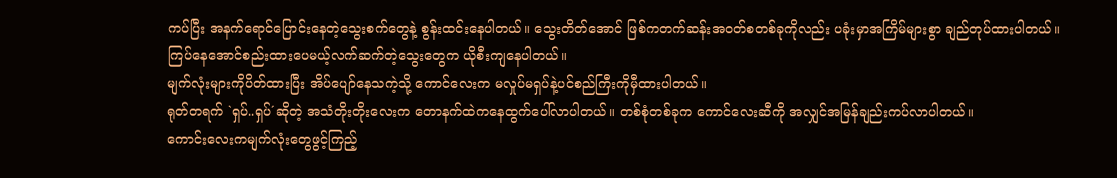ကပ်ပြီး အနက်ရောင်ပြောင်းနေတဲ့သွေးစက်တွေနဲ့ စွန်းထင်းနေပါတယ်။ သွေးတိတ်အောင် ဖြစ်ကတက်ဆန်းအ၀တ်စတစ်ခုကိုလည်း ပခုံးမှာအကြိမ်များစွာ ချည်တုပ်ထားပါတယ်။
ကြပ်နေအောင်စည်းထားပေမယ့်လက်ဆက်တဲ့သွေးတွေက ယိုစီးကျနေပါတယ်။
မျက်လုံးများကိုပိတ်ထားပြီး အိပ်ပျော်နေသကဲ့သို့ ကောင်လေးက မလှုပ်မရှပ်နဲ့ပင်စည်ကြီးကိုမှီထားပါတယ်။
ရုတ်တရက် `ရှပ်..ရှပ်´ဆိုတဲ့ အသံတိုးတိုးလေးက တောနက်ထဲကနေထွက်ပေါ်လာပါတယ်။ တစ်စုံတစ်ခုက ကောင်လေးဆီကို အလျှင်အမြန်ချည်းကပ်လာပါတယ်။
ကောင်းလေးကမျက်လုံးတွေဖွင့်ကြည့်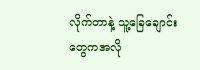လိုက်တာနဲ့ သူ့ခြေချောင်းတွေကအလို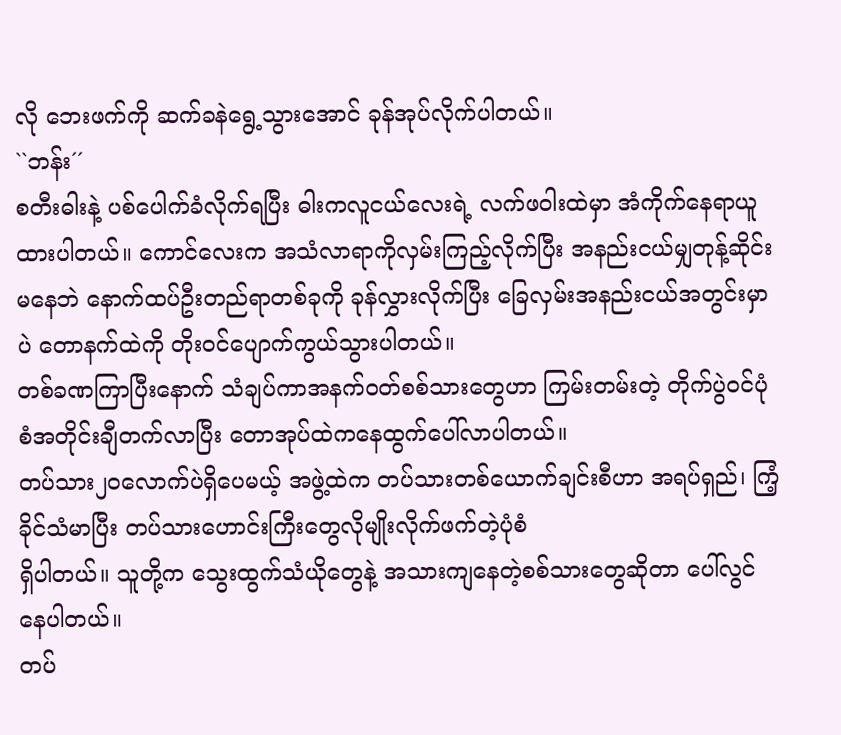လို ဘေးဖက်ကို ဆက်ခနဲရွေ့သွားအောင် ခုန်အုပ်လိုက်ပါတယ်။
``ဘန်း´´
စတီးဓါးနဲ့ ပစ်ပေါက်ခံလိုက်ရပြီး ဓါးကလူငယ်လေးရဲ့ လက်ဖ၀ါးထဲမှာ အံကိုက်နေရာယူထားပါတယ်။ ကောင်လေးက အသံလာရာကိုလှမ်းကြည့်လိုက်ပြီး အနည်းငယ်မျှတုန့်ဆိုင်းမနေဘဲ နောက်ထပ်ဦးတည်ရာတစ်ခုကို ခုန်လွှားလိုက်ပြီး ခြေလှမ်းအနည်းငယ်အတွင်းမှာပဲ တောနက်ထဲကို တိုး၀င်ပျောက်ကွယ်သွားပါတယ်။
တစ်ခဏကြာပြီးနောက် သံချပ်ကာအနက်၀တ်စစ်သားတွေဟာ ကြမ်းတမ်းတဲ့ တိုက်ပွဲ၀င်ပုံစံအတိုင်းချီတက်လာပြီး တောအုပ်ထဲကနေထွက်ပေါ်လာပါတယ်။
တပ်သား၂၀လောက်ပဲရှိပေမယ့် အဖွဲ့ထဲက တပ်သားတစ်ယောက်ချင်းစီဟာ အရပ်ရှည်၊ ကြံ့ခိုင်သံမာပြီး တပ်သားဟောင်းကြီးတွေလိုမျိုးလိုက်ဖက်တဲ့ပုံစံ
ရှိပါတယ်။ သူတို့က သွေးထွက်သံယိုတွေနဲ့ အသားကျနေတဲ့စစ်သားတွေဆိုတာ ပေါ်လွင်နေပါတယ်။
တပ်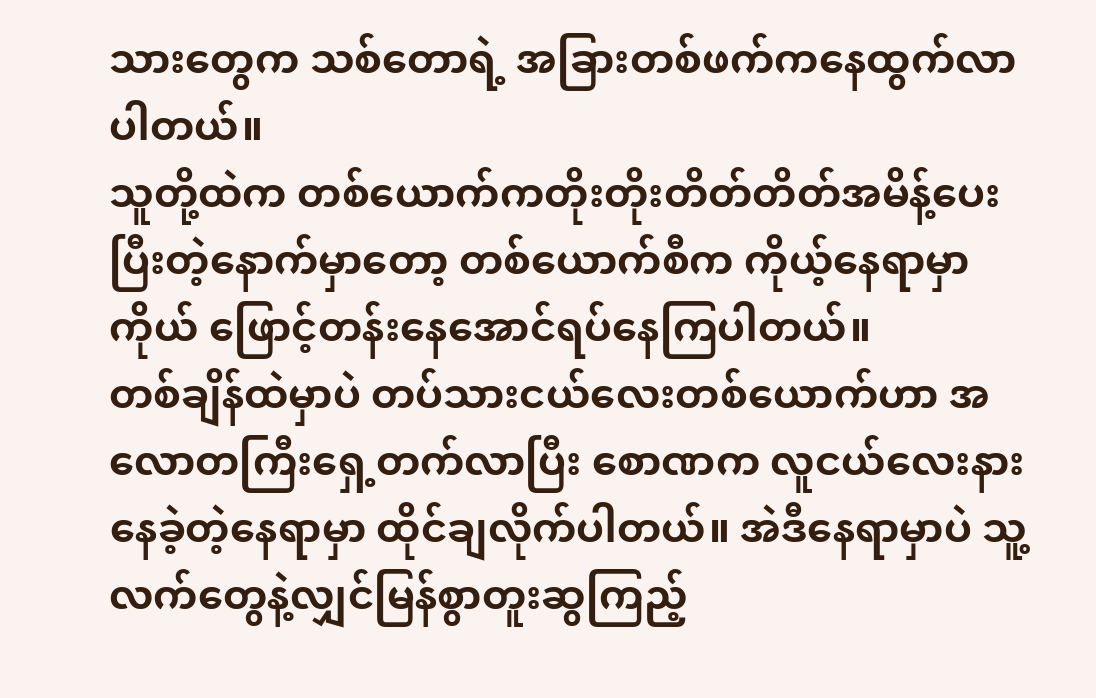သားတွေက သစ်တောရဲ့ အခြားတစ်ဖက်ကနေထွက်လာပါတယ်။
သူတို့ထဲက တစ်ယောက်ကတိုးတိုးတိတ်တိတ်အမိန့်ပေးပြီးတဲ့နောက်မှာတော့ တစ်ယောက်စီက ကိုယ့်နေရာမှာကိုယ် ဖြောင့်တန်းနေအောင်ရပ်နေကြပါတယ်။
တစ်ချိန်ထဲမှာပဲ တပ်သားငယ်လေးတစ်ယောက်ဟာ အလောတကြီးရှေ့တက်လာပြီး စောဏက လူငယ်လေးနားနေခဲ့တဲ့နေရာမှာ ထိုင်ချလိုက်ပါတယ်။ အဲဒီနေရာမှာပဲ သူ့လက်တွေနဲ့လျှင်မြန်စွာတူးဆွကြည့်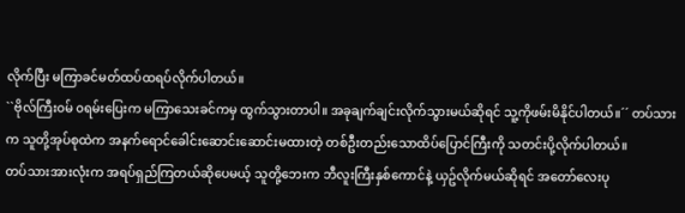လိုက်ပြီး မကြာခင်မတ်ထပ်ထရပ်လိုက်ပါတယ်။
``ဗိုလ်ကြီး၀မ် ၀ရမ်းပြေးက မကြာသေးခင်ကမှ ထွက်သွားတာပါ။ အခုချက်ချင်းလိုက်သွားမယ်ဆိုရင် သူ့ကိုဖမ်းမိနိုင်ပါတယ်။´´ တပ်သားက သူတို့အုပ်စုထဲက အနက်ရောင်ခေါင်းဆောင်းဆောင်းမထားတဲ့ တစ်ဦးတည်းသောထိပ်ပြောင်ကြီးကို သတင်းပို့လိုက်ပါတယ်။
တပ်သားအားလုံးက အရပ်ရှည်ကြတယ်ဆိုပေမယ့် သူတို့ဘေးက ဘီလူးကြီးနှစ်ကောင်နဲ့ ယှဥ်လိုက်မယ်ဆိုရင် အတော်လေးပု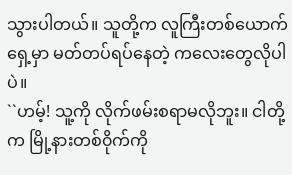သွားပါတယ်။ သူတို့က လူကြီးတစ်ယောက်ရှေ့မှာ မတ်တပ်ရပ်နေတဲ့ ကလေးတွေလိုပါပဲ။
``ဟမ့်! သူ့ကို လိုက်ဖမ်းစရာမလိုဘူး။ ငါတို့က မြို့နားတစ်၀ိုက်ကို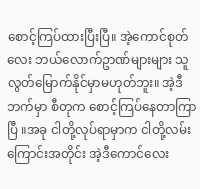စောင့်ကြပ်ထားပြီးပြီ။ အဲ့ကောင်စုတ်လေး ဘယ်လောက်ဥာဏ်များများ သူလွတ်မြောက်နိုင်မှာမဟုတ်ဘူး။ အဲ့ဒီဘက်မှာ စီတုက စောင့်ကြပ်နေတာကြာပြီ ။အခု ငါတို့လုပ်ရာမှာက ငါတို့လမ်းကြောင်းအတိုင်း အဲ့ဒီကောင်လေး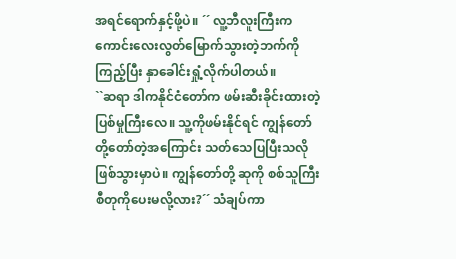အရင်ရောက်နှင့်ဖို့ပဲ။ ´´ လူ့ဘီလူးကြီးက ကောင်းလေးလွတ်မြောက်သွားတဲ့ဘက်ကို ကြည့်ပြီး နှာခေါင်းရှုံ့လိုက်ပါတယ်။
``ဆရာ ဒါကနိုင်ငံတော်က ဖမ်းဆီးခိုင်းထားတဲ့ ပြစ်မှုကြီးလေ။ သူ့ကိုဖမ်းနိုင်ရင် ကျွန်တော်တို့တော်တဲ့အကြောင်း သတ်သေပြပြီးသလိုဖြစ်သွားမှာပဲ။ ကျွန်တော်တို့ ဆုကို စစ်သူကြီးစီတုကိုပေးမလို့လား?´´ သံချပ်ကာ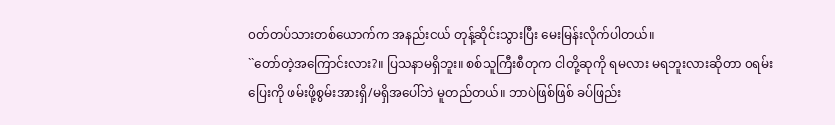၀တ်တပ်သားတစ်ယောက်က အနည်းငယ် တုန့်ဆိုင်းသွားပြီး မေးမြန်းလိုက်ပါတယ်။
``တော်တဲ့အကြောင်းလား?။ ပြသနာမရှိဘူး။ စစ်သူကြီးစီတုက ငါတို့ဆုကို ရမလား မရဘူးလားဆိုတာ ၀ရမ်းပြေးကို ဖမ်းဖို့စွမ်းအားရှိ/မရှိအပေါ်ဘဲ မူတည်တယ်။ ဘာပဲဖြစ်ဖြစ် ခပ်ဖြည်း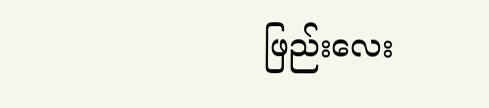ဖြည်းလေး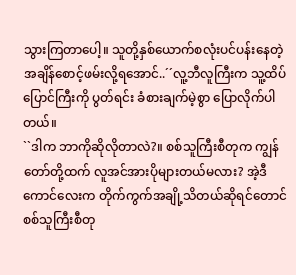သွားကြတာပေါ့။ သူတို့နှစ်ယောက်စလုံးပင်ပန်းနေတဲ့အချိန်စောင့်ဖမ်းလို့ရအောင်..´´လူ့ဘီလူကြီးက သူ့ထိပ်ပြောင်ကြီးကို ပွတ်ရင်း ခံစားချက်မဲ့စွာ ပြောလိုက်ပါတယ်။
``ဒါက ဘာကိုဆိုလိုတာလဲ?။ စစ်သူကြီးစီတုက ကျွန်တော်တို့ထက် လူအင်အားပိုများတယ်မလား? အဲ့ဒီကောင်လေးက တိုက်ကွက်အချို့သိတယ်ဆိုရင်တောင် စစ်သူကြီးစီတု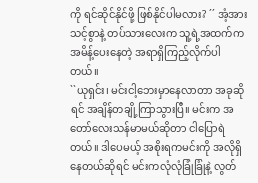ကို ရင်ဆိုင်နိုင်ဖို့ ဖြစ်နိုင်ပါမလား? ´´ အံ့အားသင့်စွာနဲ့ တပ်သားလေးက သူ့ရဲ့အထက်ကအမိန့်ပေးနေတဲ့ အရာရှိကြည့်လိုက်ပါတယ်။
``ယုရှင်း၊ မင်းငါ့ဘေးမှာနေလာတာ အခုဆိုရင် အချိန်တချို့ကြာသွားပြီ။ မင်းက အတော်လေးသန်မာမယ်ဆိုတာ ငါပြောရဲတယ်။ ဒါပေမယ့် အစိုးရကမင်းကို အလိုရှိနေတယ်ဆိုရင် မင်းကလုံလုံခြုံခြုံနဲ့ လွတ်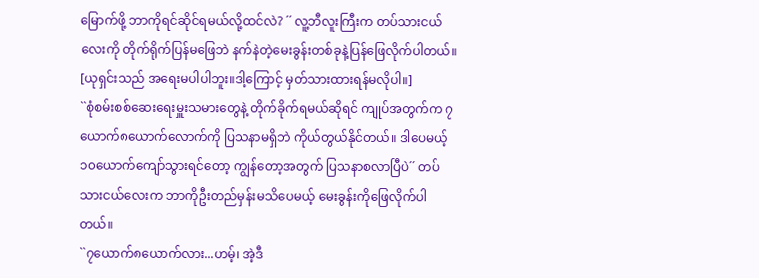မြောက်ဖို့ ဘာကိုရင်ဆိုင်ရမယ်လို့ထင်လဲ? ´´ လူ့ဘီလူးကြီးက တပ်သားငယ်လေးကို တိုက်ရိုက်ပြန်မဖြေဘဲ နက်နဲတဲ့မေးခွန်းတစ်ခုနဲ့ပြန်ဖြေလိုက်ပါတယ်။
[ယုရှင်းသည် အရေးမပါပါဘူး။ဒါ့ကြောင့် မှတ်သားထားရန်မလိုပါ။]
``စုံစမ်းစစ်ဆေးရေးမှူးသမားတွေနဲ့ တိုက်ခိုက်ရမယ်ဆိုရင် ကျုပ်အတွက်က ၇ယောက်၈ယောက်လောက်ကို ပြသနာမရှိဘဲ ကိုယ်တွယ်နိုင်တယ်။ ဒါပေမယ့် ၁၀ယောက်ကျော်သွားရင်တော့ ကျွန်တော့အတွက် ပြသနာစလာပြီပဲ´´ တပ်သားငယ်လေးက ဘာကိုဦးတည်မှန်းမသိပေမယ့် မေးခွန်းကိုဖြေလိုက်ပါတယ်။
``၇ယောက်၈ယောက်လား...ဟမ့်၊ အဲ့ဒီ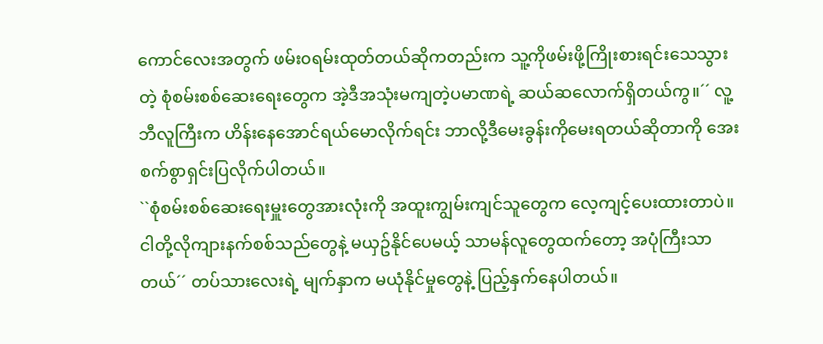ကောင်လေးအတွက် ဖမ်း၀ရမ်းထုတ်တယ်ဆိုကတည်းက သူ့ကိုဖမ်းဖို့ကြိုးစားရင်းသေသွားတဲ့ စုံစမ်းစစ်ဆေးရေးတွေက အဲ့ဒီအသုံးမကျတဲ့ပမာဏရဲ့ ဆယ်ဆလောက်ရှိတယ်ကွ။´´ လူ့ဘီလူကြီးက ဟိန်းနေအောင်ရယ်မောလိုက်ရင်း ဘာလို့ဒီမေးခွန်းကိုမေးရတယ်ဆိုတာကို အေးစက်စွာရှင်းပြလိုက်ပါတယ်။
``စုံစမ်းစစ်ဆေးရေးမှူးတွေအားလုံးကို အထူးကျွမ်းကျင်သူတွေက လေ့ကျင့်ပေးထားတာပဲ။ ငါတို့လိုကျားနက်စစ်သည်တွေနဲ့ မယှဥ်နိုင်ပေမယ့် သာမန်လူတွေထက်တော့ အပုံကြီးသာတယ်´´ တပ်သားလေးရဲ့ မျက်နှာက မယုံနိုင်မှုတွေနဲ့ ပြည့်နှက်နေပါတယ်။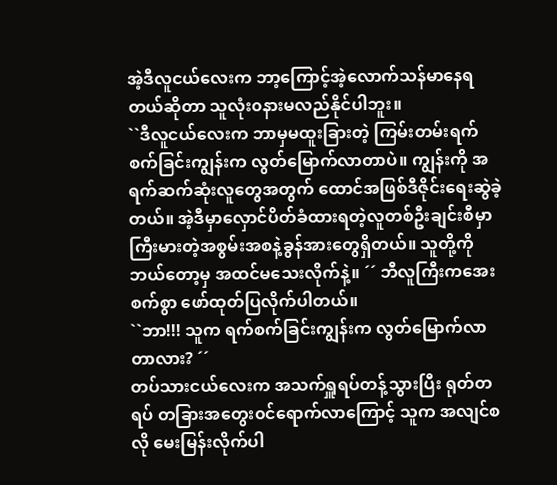အဲ့ဒီလူငယ်လေးက ဘာ့ကြောင့်အဲ့လောက်သန်မာနေရတယ်ဆိုတာ သူလုံး၀နားမလည်နိုင်ပါဘူး။
``ဒီလူငယ်လေးက ဘာမှမထူးခြားတဲ့ ကြမ်းတမ်းရက်စက်ခြင်းကျွန်းက လွတ်မြောက်လာတာပဲ။ ကျွန်းကို အရက်ဆက်ဆုံးလူတွေအတွက် ထောင်အဖြစ်ဒီဇိုင်းရေးဆွဲခဲ့တယ်။ အဲ့ဒီမှာလှောင်ပိတ်ခံထားရတဲ့လူတစ်ဦးချင်းစီမှာ ကြီးမားတဲ့အစွမ်းအစနဲ့ခွန်အားတွေရှိတယ်။ သူတို့ကို ဘယ်တော့မှ အထင်မသေးလိုက်နဲ့။ ´´ ဘီလူကြီးကအေးစက်စွာ ဖော်ထုတ်ပြလိုက်ပါတယ်။
``ဘာ!!! သူက ရက်စက်ခြင်းကျွန်းက လွတ်မြောက်လာတာလား? ´´
တပ်သားငယ်လေးက အသက်ရှူရပ်တန့်သွားပြီး ရုတ်တရပ် တခြားအတွေး၀င်ရောက်လာကြောင့် သူက အလျင်စလို မေးမြန်းလိုက်ပါ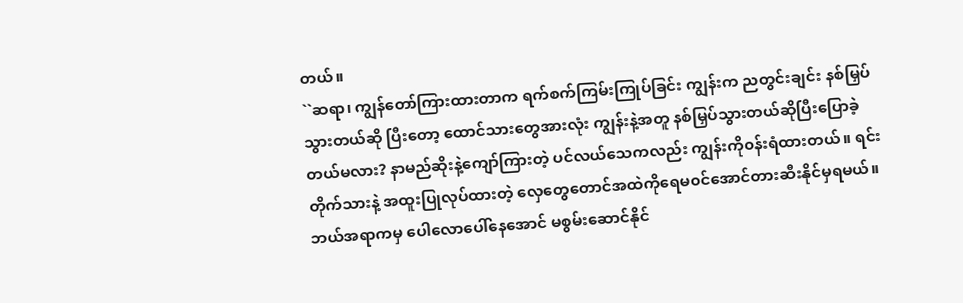တယ်။
``ဆရာ၊ ကျွန်တော်ကြားထားတာက ရက်စက်ကြမ်းကြုပ်ခြင်း ကျွန်းက ညတွင်းချင်း နစ်မြှပ်သွားတယ်ဆို ပြီးတော့ ထောင်သားတွေအားလုံး ကျွန်းနဲ့အတူ နစ်မြှပ်သွားတယ်ဆိုပြီးပြောခဲ့တယ်မလား? နာမည်ဆိုးနဲ့ကျော်ကြားတဲ့ ပင်လယ်သေကလည်း ကျွန်းကို၀န်းရံထားတယ်။ ရင်းတိုက်သားနဲ့ အထူးပြုလုပ်ထားတဲ့ လှေတွေတောင်အထဲကိုရေမ၀င်အောင်တားဆီးနိုင်မှရမယ်။ ဘယ်အရာကမှ ပေါလောပေါ်နေအောင် မစွမ်းဆောင်နိုင်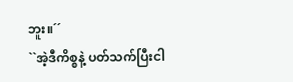ဘူး။´´
``အဲ့ဒီကိစ္စနဲ့ ပတ်သက်ပြီးငါ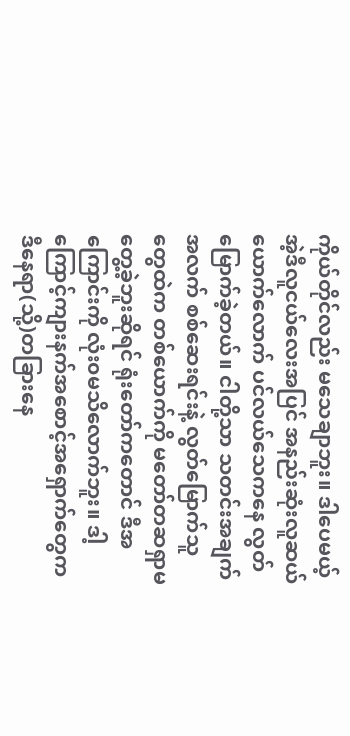ကိုယ်တိုင်လည်း မသေချာဘူး။ ဒါပေမယ့် အဲ့ဒီလူငယ်လေးအပြင် အနည်းဆုံးလူဆယ်ယောက်လောက် ပင်လယ်သေကနေ လွတ်မြောက်ခဲ့တယ်။ ငါတို့သာ သတင်းအချက်အလက် စစ်ဆေးရင်းနဲ့ လွတ်မြောက်သူတွေထဲက တစ်ယောက်ကို မတော်တဆရှာမတွေ့ခဲ့ဘူးဆိုရင် ရုံးတော်ကတောင် ဒီအကြောင်းကို လုံး၀မသိလောက်ဘူး။ ဒါ့ကြောင့်ကျားနက်အစောင့်အရှောက်တွေက ဒီနေရာ(သို့)တခြားနေ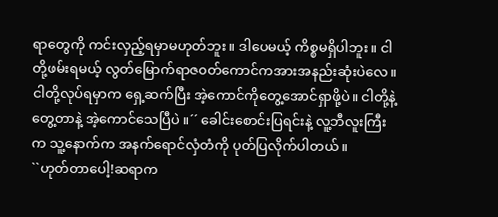ရာတွေကို ကင်းလှည့်ရမှာမဟုတ်ဘူး။ ဒါပေမယ့် ကိစ္စမရှိပါဘူး။ ငါတို့ဖမ်းရမယ့် လွတ်မြောက်ရာဇ၀တ်ကောင်ကအားအနည်းဆုံးပဲလေ။ ငါတို့လုပ်ရမှာက ရှေ့ဆက်ပြီး အဲ့ကောင်ကိုတွေ့အောင်ရှာဖို့ပဲ။ ငါတို့နဲ့တွေ့တာနဲ့ အဲ့ကောင်သေပြီပဲ ။´´ ခေါင်းစောင်းပြရင်းနဲ့ လူ့ဘီလူးကြီးက သူ့နောက်က အနက်ရောင်လှံတံကို ပုတ်ပြလိုက်ပါတယ်။
``ဟုတ်တာပေါ့!ဆရာက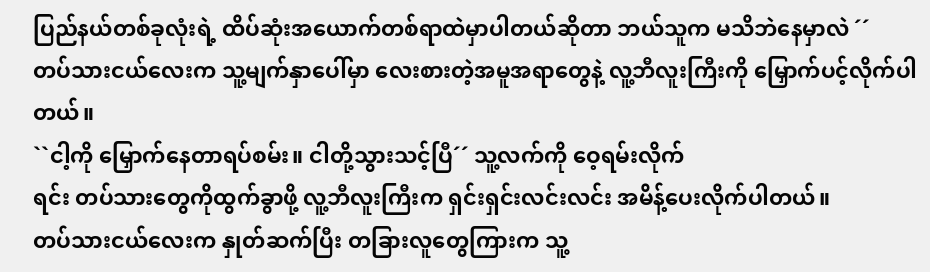ပြည်နယ်တစ်ခုလုံးရဲ့ ထိပ်ဆုံးအယောက်တစ်ရာထဲမှာပါတယ်ဆိုတာ ဘယ်သူက မသိဘဲနေမှာလဲ ´´
တပ်သားငယ်လေးက သူ့မျက်နှာပေါ်မှာ လေးစားတဲ့အမူအရာတွေနဲ့ လူ့ဘီလူးကြီးကို မြှောက်ပင့်လိုက်ပါတယ်။
``ငါ့ကို မြှောက်နေတာရပ်စမ်း။ ငါတို့သွားသင့်ပြီ´´ သူ့လက်ကို ဝေ့ရမ်းလိုက်
ရင်း တပ်သားတွေကိုထွက်ခွာဖို့ လူ့ဘီလူးကြီးက ရှင်းရှင်းလင်းလင်း အမိန့်ပေးလိုက်ပါတယ်။
တပ်သားငယ်လေးက နှုတ်ဆက်ပြီး တခြားလူတွေကြားက သူ့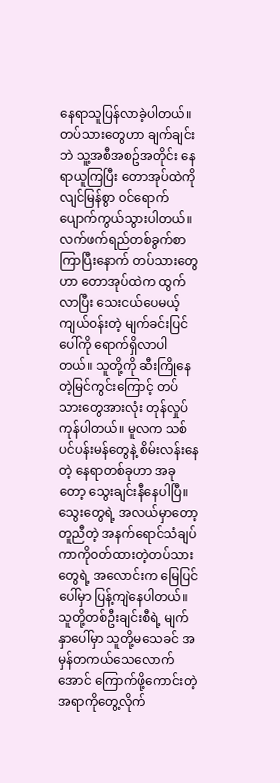နေရာသူပြန်လာခဲ့ပါတယ်။
တပ်သားတွေဟာ ချက်ချင်းဘဲ သူ့အစီအစဥ်အတိုင်း နေရာယူကြပြီး တောအုပ်ထဲကို လျင်မြန်စွာ ၀င်ရောက်ပျောက်ကွယ်သွားပါတယ်။
လက်ဖက်ရည်တစ်ခွက်စာကြာပြီးနောက် တပ်သားတွေဟာ တောအုပ်ထဲက ထွက်လာပြီး သေးငယ်ပေမယ့် ကျယ်၀န်းတဲ့ မျက်ခင်းပြင်ပေါ်ကို ရောက်ရှိလာပါတယ်။ သူတို့ကို ဆီးကြိုနေတဲ့မြင်ကွင်းကြောင့် တပ်သားတွေအားလုံး တုန်လှုပ်ကုန်ပါတယ်။ မူလက သစ်ပင်ပန်းမန်တွေနဲ့ စိမ်းလန်းနေတဲ့ နေရာတစ်ခုဟာ အခုတော့ သွေးချင်းနီနေပါပြီ။ သွေးတွေရဲ့ အလယ်မှာတော့
တူညီတဲ့ အနက်ရောင်သံချပ်ကာကို၀တ်ထားတဲ့တပ်သားတွေရဲ့ အလောင်းက မြေပြင်ပေါ်မှာ ပြန့်ကျဲနေပါတယ်။
သူတို့တစ်ဦးချင်းစီရဲ့ မျက်နှာပေါ်မှာ သူတို့မသေခင် အမှန်တကယ်သေလောက်အောင် ကြောက်ဖို့ကောင်းတဲ့ အရာကိုတွေ့လိုက်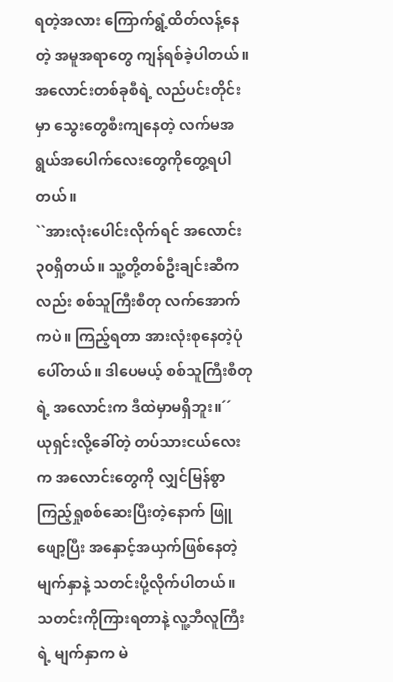ရတဲ့အလား ကြောက်ရွံ့ထိတ်လန့်နေတဲ့ အမူအရာတွေ ကျန်ရစ်ခဲ့ပါတယ်။
အလောင်းတစ်ခုစီရဲ့ လည်ပင်းတိုင်းမှာ သွေးတွေစီးကျနေတဲ့ လက်မအရွယ်အပေါက်လေးတွေကိုတွေ့ရပါတယ်။
``အားလုံးပေါင်းလိုက်ရင် အလောင်း၃၀ရှိတယ်။ သူ့တို့တစ်ဦးချင်းဆီကလည်း စစ်သူကြီးစီတု လက်အောက်ကပဲ။ ကြည့်ရတာ အားလုံးစုနေတဲ့ပုံပေါ်တယ်။ ဒါပေမယ့် စစ်သူကြီးစီတုရဲ့ အလောင်းက ဒီထဲမှာမရှိဘူး။´´
ယုရှင်းလို့ခေါ်တဲ့ တပ်သားငယ်လေးက အလောင်းတွေကို လျှင်မြန်စွာ ကြည့်ရှုစစ်ဆေးပြီးတဲ့နောက် ဖြူဖျော့ပြီး အနှောင့်အယှက်ဖြစ်နေတဲ့မျက်နှာနဲ့ သတင်းပို့လိုက်ပါတယ်။
သတင်းကိုကြားရတာနဲ့ လူ့ဘီလူကြီးရဲ့ မျက်နှာက မဲ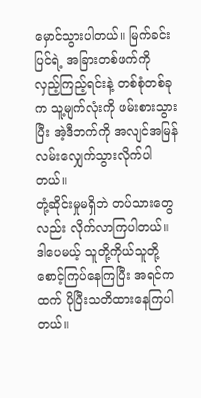မှောင်သွားပါတယ်။ မြက်ခင်းပြင်ရဲ့ အခြားတစ်ဖက်ကို လှည့်ကြည့်ရင်းနဲ့ တစ်စုံတစ်ခုက သူ့မျက်လုံးကို ဖမ်းစားသွားပြီး အဲ့ဒီဘက်ကို အလျင်အမြန်လမ်းလျှေက်သွားလိုက်ပါတယ်။
တုံ့ဆိုင်းမှုမရှိဘဲ တပ်သားတွေလည်း လိုက်လာကြပါတယ်။
ဒါပေမယ့် သူတို့ကိုယ်သူတို့ စောင့်ကြပ်နေကြပြီး အရင်ကထက် ပိုပြီးသတိထားနေကြပါတယ်။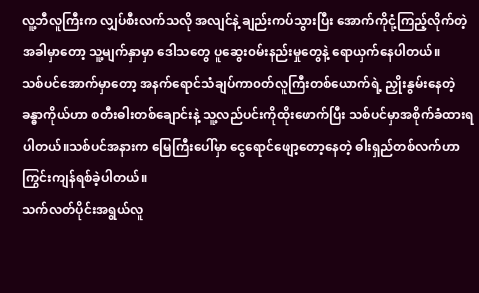လူ့ဘီလူကြီးက လျှပ်စီးလက်သလို အလျင်နဲ့ ချည်းကပ်သွားပြီး အောက်ကိုငုံ့ကြည့်လိုက်တဲ့ အခါမှာတော့ သူ့မျက်နှာမှာ ဒေါသတွေ ပူဆွေး၀မ်းနည်းမှုတွေနဲ့ ရောယှက်နေပါတယ်။
သစ်ပင်အောက်မှာတော့ အနက်ရောင်သံချပ်ကာ၀တ်လူကြီးတစ်ယောက်ရဲ့ ညှိုးနွမ်းနေတဲ့ ခန္ဓာကိုယ်ဟာ စတီးဓါးတစ်ချောင်းနဲ့ သူ့လည်ပင်းကိုထိုးဖောက်ပြီး သစ်ပင်မှာအစိုက်ခံထားရပါတယ်။သစ်ပင်အနားက မြေကြီးပေါ်မှာ ငွေရောင်ဖျော့တော့နေတဲ့ ဓါးရှည်တစ်လက်ဟာ ကြွင်းကျန်ရစ်ခဲ့ပါတယ်။
သက်လတ်ပိုင်းအရွယ်လူ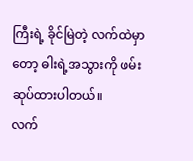ကြီးရဲ့ ခိုင်မြဲတဲ့ လက်ထဲမှာတော့ ဓါးရဲ့အသွားကို ဖမ်းဆုပ်ထားပါတယ်။
လက်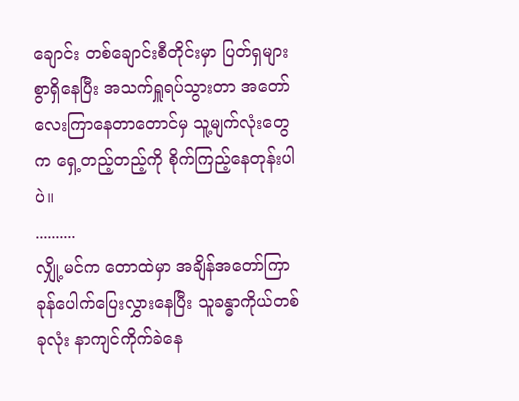ချောင်း တစ်ချောင်းစီတိုင်းမှာ ပြတ်ရှများစွာရှိနေပြီး အသက်ရှူရပ်သွားတာ အတော်လေးကြာနေတာတောင်မှ သူ့မျက်လုံးတွေက ရှေ့တည့်တည့်ကို စိုက်ကြည့်နေတုန်းပါပဲ။
..........
လျှို့မင်က တောထဲမှာ အချိန်အတော်ကြာခုန်ပေါက်ပြေးလွှားနေပြီး သူခန္ဓာကိုယ်တစ်ခုလုံး နာကျင်ကိုက်ခဲနေ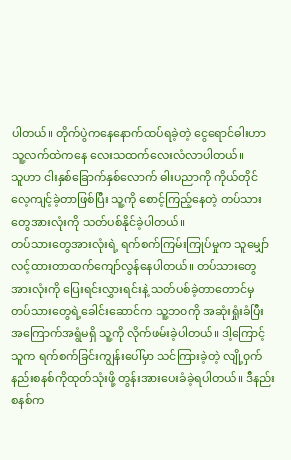ပါတယ်။ တိုက်ပွဲကနေနောက်ထပ်ရခဲ့တဲ့ ငွေရောင်ဓါးဟာ သူ့လက်ထဲကနေ လေးသထက်လေးလံလာပါတယ်။
သူဟာ ငါးနှစ်ခြောက်နှစ်လောက် ဓါးပညာကို ကိုယ်တိုင်လေ့ကျင့်ခဲ့တာဖြစ်ပြီး သူ့ကို စောင့်ကြည့်နေတဲ့ တပ်သားတွေအားလုံးကို သတ်ပစ်နိုင်ခဲ့ပါတယ်။
တပ်သားတွေအားလုံးရဲ့ ရက်စက်ကြမ်းကြုပ်မှုက သူမျှော်လင့်ထားတာထက်ကျော်လွန်နေပါတယ်။ တပ်သားတွေ အားလုံးကို ပြေးရင်းလွှားရင်းနဲ့ သတ်ပစ်ခဲ့တာတောင်မှ တပ်သားတွေရဲ့ခေါင်းဆောင်က သူ့ဘ၀ကို အဆုံးရှုံးခံပြီး အကြောက်အရွံမရှိ သူ့ကို လိုက်ဖမ်းခဲ့ပါတယ်။ ဒါ့ကြောင့် သူက ရက်စက်ခြင်းကျွန်းပေါ်မှာ သင်ကြားခဲ့တဲ့ လျို့၀ှက်နည်းစနစ်ကိုထုတ်သုံးဖို့ တွန်းအားပေးခံခဲ့ရပါတယ်။ ဒီနည်းစနစ်က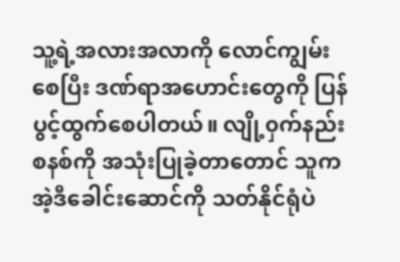သူ့ရဲ့အလားအလာကို လောင်ကျွမ်းစေပြီး ဒဏ်ရာအဟောင်းတွေကို ပြန်ပွင့်ထွက်စေပါတယ်။ လျို့၀ှက်နည်းစနစ်ကို အသုံးပြုခဲ့တာတောင် သူကအဲ့ဒီခေါင်းဆောင်ကို သတ်နိုင်ရုံပဲ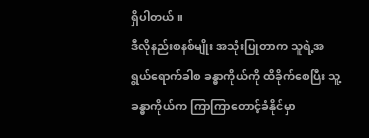ရှိပါတယ်။
ဒီလိုနည်းစနစ်မျိုး အသုံးပြုတာက သူရဲ့အရွယ်ရောက်ခါစ ခန္ဓာကိုယ်ကို ထိခိုက်စေပြီး သူ့ခန္ဓာကိုယ်က ကြာကြာတောင့်ခံနိုင်မှာ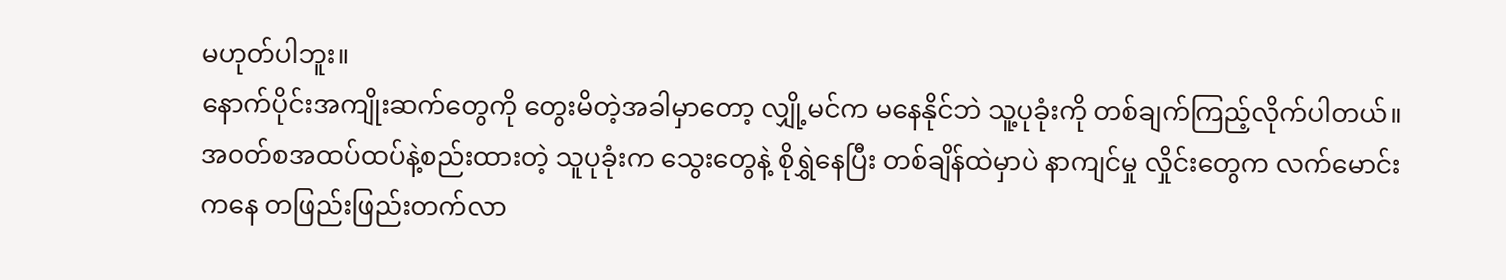မဟုတ်ပါဘူး။
နောက်ပိုင်းအကျိုးဆက်တွေကို တွေးမိတဲ့အခါမှာတော့ လျှို့မင်က မနေနိုင်ဘဲ သူ့ပုခုံးကို တစ်ချက်ကြည့်လိုက်ပါတယ်။
အ၀တ်စအထပ်ထပ်နဲ့စည်းထားတဲ့ သူပုခုံးက သွေးတွေနဲ့ စိုရွှဲနေပြီး တစ်ချိန်ထဲမှာပဲ နာကျင်မှု လှိုင်းတွေက လက်မောင်းကနေ တဖြည်းဖြည်းတက်လာ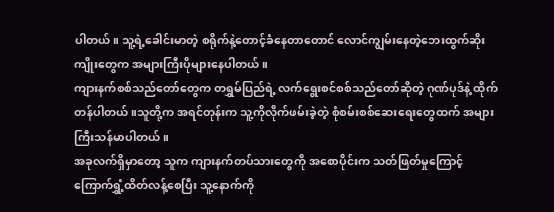ပါတယ်။ သူ့ရဲ့ခေါင်းမာတဲ့ စရိုက်နဲ့တောင့်ခံနေတာတောင် လောင်ကျွမ်းနေတဲ့ဘေးထွက်ဆိုးကျိုးတွေက အများကြီးပိုများနေပါတယ်။
ကျားနက်စစ်သည်တော်တွေက တရွှမ်ပြည်ရဲ့ လက်ရွေးစင်စစ်သည်တော်ဆိုတဲ့ ဂုဏ်ပုဒ်နဲ့ ထိုက်တန်ပါတယ်။သူတို့က အရင်တုန်းက သူ့ကိုလိုက်ဖမ်းခဲ့တဲ့ စုံစမ်းစစ်ဆေးရေးတွေထက် အများကြီးသန်မာပါတယ်။
အခုလက်ရှိမှာတော့ သူက ကျားနက်တပ်သားတွေကို အစောပိုင်းက သတ်ဖြတ်မှုကြောင့် ကြောက်ရွှံ့ထိတ်လန့်စေပြီး သူ့နောက်ကို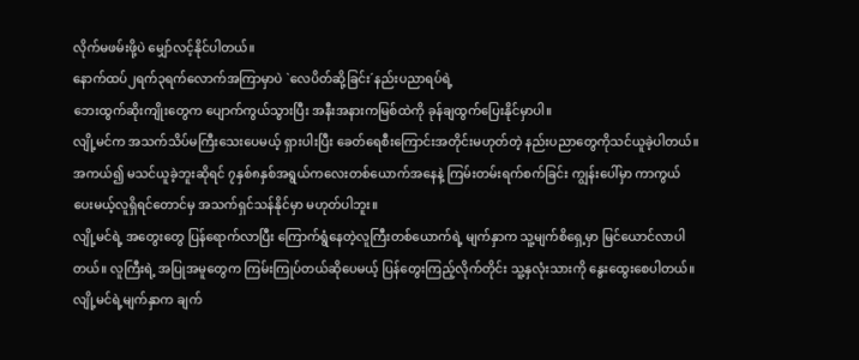လိုက်မဖမ်းဖို့ပဲ မျှော်လင့်နိုင်ပါတယ်။
နောက်ထပ်၂ရက်၃ရက်လောက်အကြာမှာပဲ `လေပိတ်ဆို့ခြင်း´နည်းပညာရပ်ရဲ့
ဘေးထွက်ဆိုးကျိုးတွေက ပျောက်ကွယ်သွားပြီး အနီးအနားကမြစ်ထဲကို ခုန်ချထွက်ပြေးနိုင်မှာပါ။
လျို့မင်က အသက်သိပ်မကြီးသေးပေမယ့် ရှားပါးပြီး ခေတ်ရေစီးကြောင်းအတိုင်းမဟုတ်တဲ့ နည်းပညာတွေကိုသင်ယူခဲ့ပါတယ်။
အကယ်၍ မသင်ယူခဲ့ဘူးဆိုရင် ၇နှစ်၈နှစ်အရွယ်ကလေးတစ်ယောက်အနေနဲ့ ကြမ်းတမ်းရက်စက်ခြင်း ကျွန်းပေါ်မှာ ကာကွယ်ပေးမယ့်လူရှိရင်တောင်မှ အသက်ရှင်သန်နိုင်မှာ မဟုတ်ပါဘူး။
လျို့မင်ရဲ့ အတွေးတွေ ပြန်ရောက်လာပြီး ကြောက်ရွံနေတဲ့လူကြီးတစ်ယောက်ရဲ့ မျက်နှာက သူ့မျက်စိရှေ့မှာ မြင်ယောင်လာပါတယ်။ လူကြီးရဲ့ အပြုအမူတွေက ကြမ်းကြုပ်တယ်ဆိုပေမယ့် ပြန်တွေးကြည့်လိုက်တိုင်း သူ့နှလုံးသားကို နွေးထွေးစေပါတယ်။
လျို့မင်ရဲ့မျက်နှာက ချက်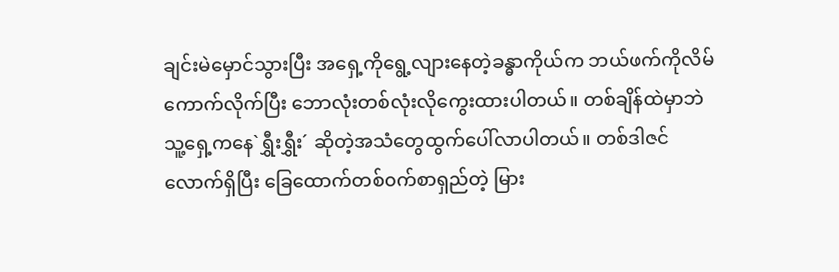ချင်းမဲမှောင်သွားပြီး အရှေ့ကိုရွေ့လျားနေတဲ့ခန္ဓာကိုယ်က ဘယ်ဖက်ကိုလိမ်ကောက်လိုက်ပြီး ဘောလုံးတစ်လုံးလိုကွေးထားပါတယ်။ တစ်ချိန်ထဲမှာဘဲ သူ့ရှေ့ကနေ`ရွှီးရွှီး´ ဆိုတဲ့အသံတွေထွက်ပေါ်လာပါတယ်။ တစ်ဒါဇင်လောက်ရှိပြီး ခြေထောက်တစ်၀က်စာရှည်တဲ့ မြား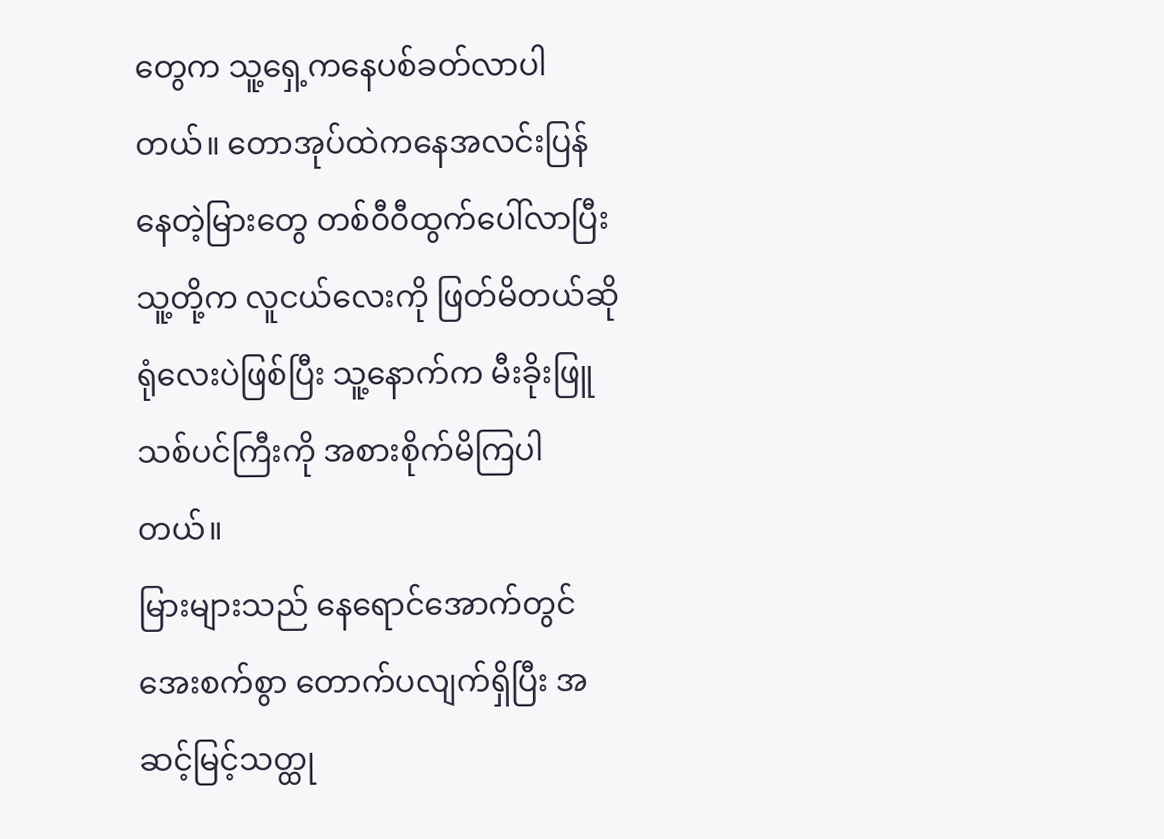တွေက သူ့ရှေ့ကနေပစ်ခတ်လာပါတယ်။ တောအုပ်ထဲကနေအလင်းပြန်နေတဲ့မြားတွေ တစ်၀ီ၀ီထွက်ပေါ်လာပြီး
သူ့တို့က လူငယ်လေးကို ဖြတ်မိတယ်ဆိုရုံလေးပဲဖြစ်ပြီး သူ့နောက်က မီးခိုးဖြူသစ်ပင်ကြီးကို အစားစိုက်မိကြပါတယ်။
မြားများသည် နေရောင်အောက်တွင် အေးစက်စွာ တောက်ပလျက်ရှိပြီး အဆင့်မြင့်သတ္ထု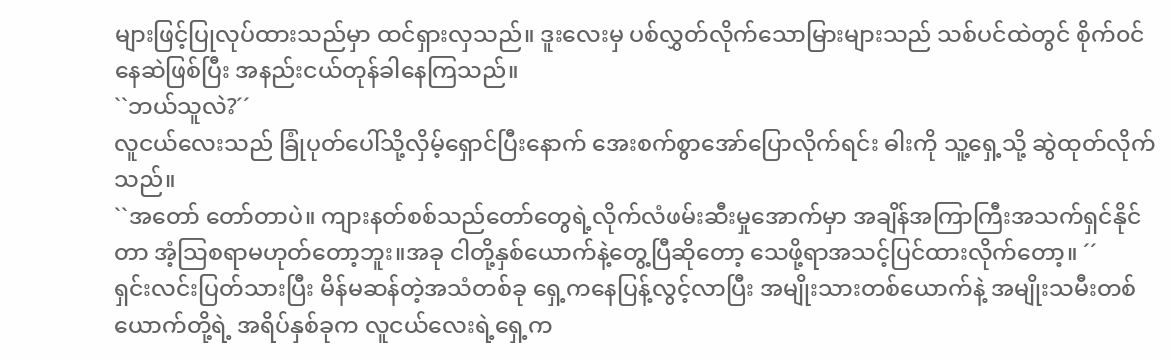များဖြင့်ပြုလုပ်ထားသည်မှာ ထင်ရှားလှသည်။ ဒူးလေးမှ ပစ်လွှတ်လိုက်သောမြားများသည် သစ်ပင်ထဲတွင် စိုက်၀င်နေဆဲဖြစ်ပြီး အနည်းငယ်တုန်ခါနေကြသည်။
``ဘယ်သူလဲ?´´
လူငယ်လေးသည် ခြုံပုတ်ပေါ်သို့လှိမ့်ရှောင်ပြီးနောက် အေးစက်စွာအော်ပြောလိုက်ရင်း ဓါးကို သူ့ရှေ့သို့ ဆွဲထုတ်လိုက်သည်။
``အတော် တော်တာပဲ။ ကျားနတ်စစ်သည်တော်တွေရဲ့လိုက်လံဖမ်းဆီးမှုအောက်မှာ အချိန်အကြာကြီးအသက်ရှင်နိုင်တာ အံ့သြစရာမဟုတ်တော့ဘူး။အခု ငါတို့နှစ်ယောက်နဲ့တွေ့ပြီဆိုတော့ သေဖို့ရာအသင့်ပြင်ထားလိုက်တော့။ ´´
ရှင်းလင်းပြတ်သားပြီး မိန်မဆန်တဲ့အသံတစ်ခု ရှေ့ကနေပြန့်လွင့်လာပြီး အမျိုးသားတစ်ယောက်နဲ့ အမျိုးသမီးတစ်ယောက်တို့ရဲ့ အရိပ်နှစ်ခုက လူငယ်လေးရဲ့ရှေ့က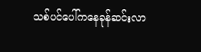သစ်ပင်ပေါ်ကနေခုန်ဆင်းလာ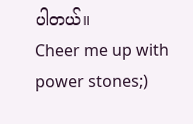ပါတယ်။
Cheer me up with power stones;)